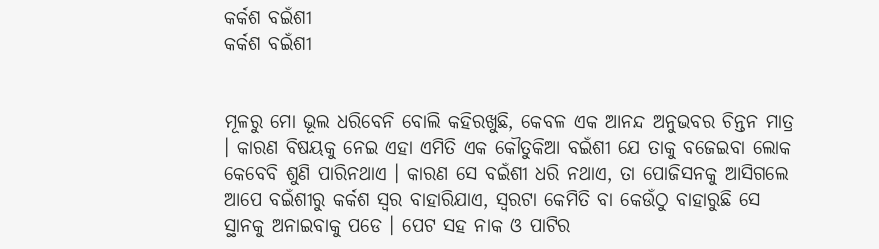କର୍କଶ ବଇଁଶୀ
କର୍କଶ ବଇଁଶୀ


ମୂଳରୁ ମୋ ଭୂଲ ଧରିବେନି ବୋଲି କହିରଖୁଛି, କେବଳ ଏକ ଆନନ୍ଦ ଅନୁଭବର ଚିନ୍ତନ ମାତ୍ର । କାରଣ ବିଷୟକୁ ନେଇ ଏହା ଏମିତି ଏକ କୌତୁକିଆ ବଇଁଶୀ ଯେ ତାକୁ ବଜେଇବା ଲୋକ କେବେବି ଶୁଣି ପାରିନଥାଏ । କାରଣ ସେ ବଇଁଶୀ ଧରି ନଥାଏ, ତା ପୋଜିସନକୁ ଆସିଗଲେ ଆପେ ବଇଁଶୀରୁ କର୍କଶ ସ୍ୱର ବାହାରିଯାଏ, ସ୍ୱରଟା କେମିତି ବା କେଉଁଠୁ ବାହାରୁଛି ସେ ସ୍ଥାନକୁ ଅନାଇବାକୁ ପଡେ । ପେଟ ସହ ନାକ ଓ ପାଟିର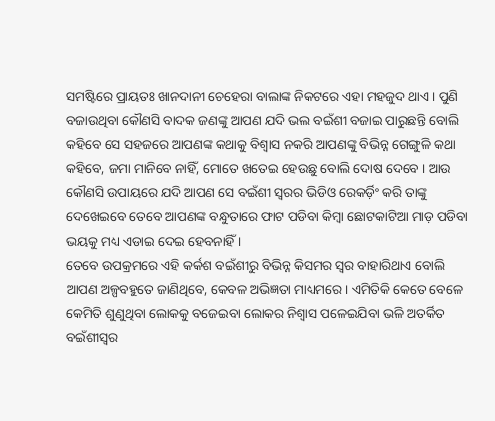ସମଷ୍ଟିରେ ପ୍ରାୟତଃ ଖାନଦାନୀ ଚେହେରା ବାଲାଙ୍କ ନିକଟରେ ଏହା ମହଜୁଦ ଥାଏ । ପୁଣି ବଜାଉଥିବା କୌଣସି ବାଦକ ଜଣଙ୍କୁ ଆପଣ ଯଦି ଭଲ ବଇଁଶୀ ବଜାଇ ପାରୁଛନ୍ତି ବୋଲି କହିବେ ସେ ସହଜରେ ଆପଣଙ୍କ କଥାକୁ ବିଶ୍ବାସ ନକରି ଆପଣଙ୍କୁ ବିଭିନ୍ନ ଗେଙ୍ଗୁଳି କଥା କହିବେ, ଜମା ମାନିବେ ନାହିଁ, ମୋତେ ଖତେଇ ହେଉଛୁ ବୋଲି ଦୋଷ ଦେବେ । ଆଉ କୌଣସି ଉପାୟରେ ଯଦି ଆପଣ ସେ ବଇଁଶୀ ସ୍ୱରର ଭିଡିଓ ରେକର୍ଡ଼ିଂ କରି ତାଙ୍କୁ ଦେଖେଇବେ ତେବେ ଆପଣଙ୍କ ବନ୍ଧୁତାରେ ଫାଟ ପଡିବା କିମ୍ବା ଛୋଟକାଟିଆ ମାଡ଼ ପଡିବା ଭୟକୁ ମଧ୍ୟ ଏଡାଇ ଦେଇ ହେବନାହିଁ ।
ତେବେ ଉପକ୍ରମରେ ଏହି କର୍କଶ ବଇଁଶୀରୁ ବିଭିନ୍ନ କିସମର ସ୍ୱର ବାହାରିଥାଏ ବୋଲି ଆପଣ ଅଳ୍ପବହୁତେ ଜାଣିଥିବେ, କେବଳ ଅଭିଜ୍ଞତା ମାଧ୍ୟମରେ । ଏମିତିକି କେତେ ବେଳେ କେମିତି ଶୁଣୁଥିବା ଲୋକକୁ ବଜେଇବା ଲୋକର ନିଶ୍ୱାସ ପଳେଇଯିବା ଭଳି ଅତର୍କିତ ବଇଁଶୀସ୍ୱର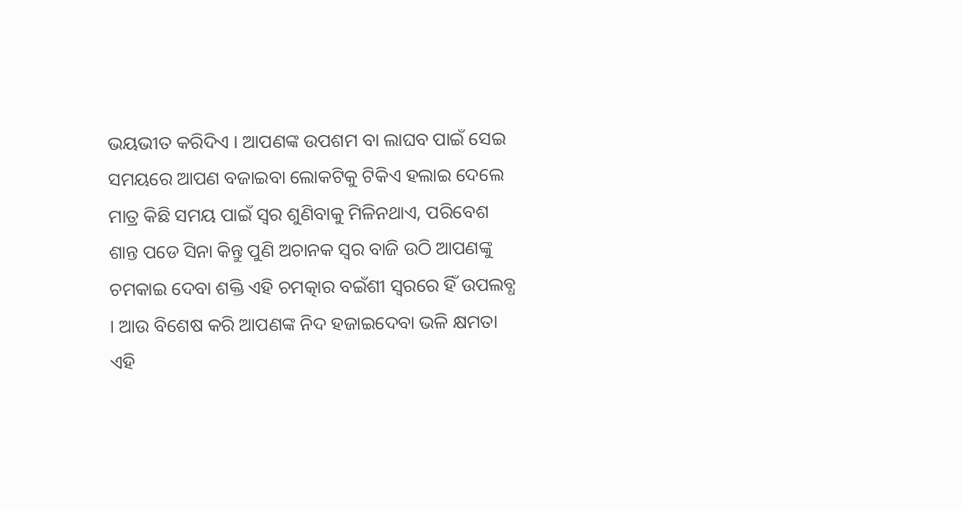ଭୟଭୀତ କରିଦିଏ । ଆପଣଙ୍କ ଉପଶମ ବା ଲାଘବ ପାଇଁ ସେଇ ସମୟରେ ଆପଣ ବଜାଇବା ଲୋକଟିକୁ ଟିକିଏ ହଲାଇ ଦେଲେ ମାତ୍ର କିଛି ସମୟ ପାଇଁ ସ୍ୱର ଶୁଣିବାକୁ ମିଳିନଥାଏ, ପରିବେଶ ଶାନ୍ତ ପଡେ ସିନା କିନ୍ତୁ ପୁଣି ଅଚାନକ ସ୍ୱର ବାଜି ଉଠି ଆପଣଙ୍କୁ ଚମକାଇ ଦେବା ଶକ୍ତି ଏହି ଚମତ୍କାର ବଇଁଶୀ ସ୍ୱରରେ ହିଁ ଉପଲବ୍ଧ । ଆଉ ବିଶେଷ କରି ଆପଣଙ୍କ ନିଦ ହଜାଇଦେବା ଭଳି କ୍ଷମତା ଏହି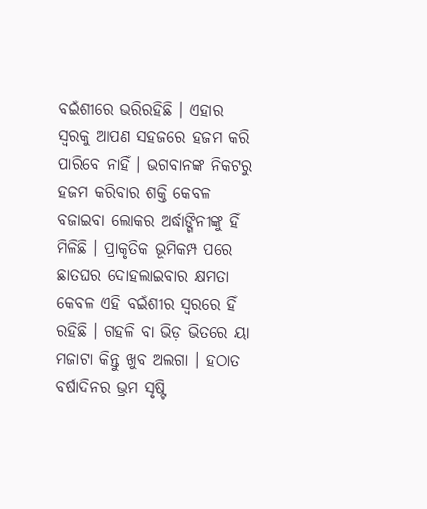ବଇଁଶୀରେ ଭରିରହିଛି । ଏହାର ସ୍ୱରକୁ ଆପଣ ସହଜରେ ହଜମ କରି ପାରିବେ ନାହିଁ । ଭଗବାନଙ୍କ ନିକଟରୁ ହଜମ କରିବାର ଶକ୍ତି କେବଳ ବଜାଇବା ଲୋକର ଅର୍ଦ୍ଧାଙ୍ଗିନୀଙ୍କୁ ହିଁ ମିଳିଛି । ପ୍ରାକୃତିକ ଭୂମିକମ୍ପ ପରେ ଛାତଘର ଦୋହଲାଇବାର କ୍ଷମତା କେବଳ ଏହି ବଇଁଶୀର ସ୍ୱରରେ ହିଁ ରହିଛି । ଗହଳି ବା ଭିଡ଼ ଭିତରେ ୟା ମଜାଟା କିନ୍ତୁ ଖୁବ ଅଲଗା । ହଠାତ ବର୍ଷାଦିନର ଭ୍ରମ ସୃଷ୍ଟି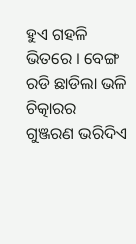ହୁଏ ଗହଳି ଭିତରେ । ବେଙ୍ଗ ରଡି ଛାଡିଲା ଭଳି ଚିତ୍କାରର ଗୁଞ୍ଜରଣ ଭରିଦିଏ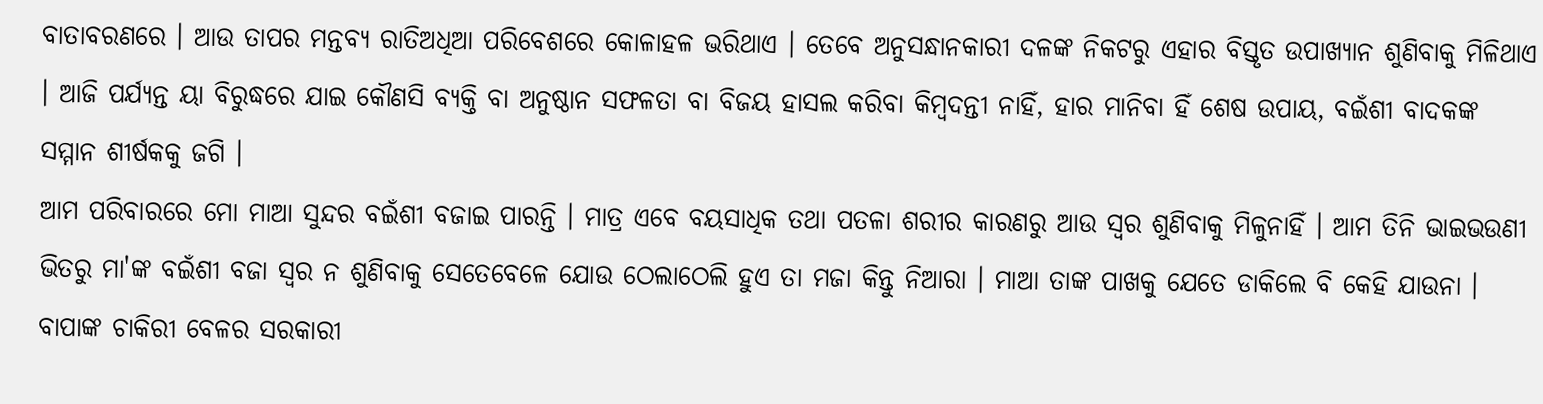ବାତାବରଣରେ । ଆଉ ତାପର ମନ୍ତବ୍ୟ ରାତିଅଧିଆ ପରିବେଶରେ କୋଳାହଳ ଭରିଥାଏ । ତେବେ ଅନୁସନ୍ଧାନକାରୀ ଦଳଙ୍କ ନିକଟରୁ ଏହାର ବିସ୍ତୃତ ଉପାଖ୍ୟାନ ଶୁଣିବାକୁ ମିଳିଥାଏ । ଆଜି ପର୍ଯ୍ୟନ୍ତ ୟା ବିରୁଦ୍ଧରେ ଯାଇ କୌଣସି ବ୍ୟକ୍ତି ବା ଅନୁଷ୍ଠାନ ସଫଳତା ବା ବିଜୟ ହାସଲ କରିବା କିମ୍ବଦନ୍ତୀ ନାହିଁ, ହାର ମାନିବା ହିଁ ଶେଷ ଉପାୟ, ବଇଁଶୀ ବାଦକଙ୍କ ସମ୍ମାନ ଶୀର୍ଷକକୁ ଜଗି ।
ଆମ ପରିବାରରେ ମୋ ମାଆ ସୁନ୍ଦର ବଇଁଶୀ ବଜାଇ ପାରନ୍ତି । ମାତ୍ର ଏବେ ବୟସାଧିକ ତଥା ପତଳା ଶରୀର କାରଣରୁ ଆଉ ସ୍ୱର ଶୁଣିବାକୁ ମିଳୁନାହିଁ । ଆମ ତିନି ଭାଇଭଉଣୀ ଭିତରୁ ମା'ଙ୍କ ବଇଁଶୀ ବଜା ସ୍ୱର ନ ଶୁଣିବାକୁ ସେତେବେଳେ ଯୋଉ ଠେଲାଠେଲି ହୁଏ ତା ମଜା କିନ୍ତୁ ନିଆରା । ମାଆ ତାଙ୍କ ପାଖକୁ ଯେତେ ଡାକିଲେ ବି କେହି ଯାଉନା । ବାପାଙ୍କ ଚାକିରୀ ବେଳର ସରକାରୀ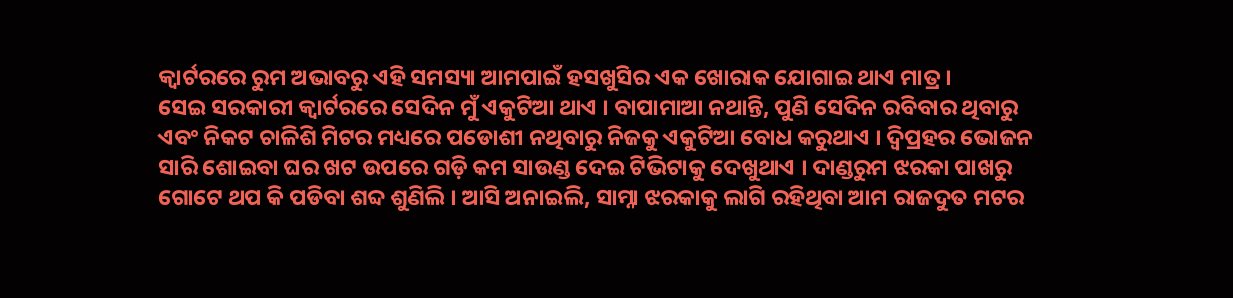କ୍ୱାର୍ଟରରେ ରୁମ ଅଭାବରୁ ଏହି ସମସ୍ୟା ଆମପାଇଁ ହସଖୁସିର ଏକ ଖୋରାକ ଯୋଗାଇ ଥାଏ ମାତ୍ର ।
ସେଇ ସରକାରୀ କ୍ୱାର୍ଟରରେ ସେଦିନ ମୁଁ ଏକୁଟିଆ ଥାଏ । ବାପାମାଆ ନଥାନ୍ତି, ପୁଣି ସେଦିନ ରବିବାର ଥିବାରୁ ଏବଂ ନିକଟ ଚାଳିଶି ମିଟର ମଧ୍ୟରେ ପଡୋଶୀ ନଥିବାରୁ ନିଜକୁ ଏକୁଟିଆ ବୋଧ କରୁଥାଏ । ଦ୍ୱିପ୍ରହର ଭୋଜନ ସାରି ଶୋଇବା ଘର ଖଟ ଉପରେ ଗଡ଼ି କମ ସାଉଣ୍ଡ ଦେଇ ଟିଭିଟାକୁ ଦେଖୁଥାଏ । ଦାଣ୍ଡରୁମ ଝରକା ପାଖରୁ ଗୋଟେ ଥପ କି ପଡିବା ଶବ୍ଦ ଶୁଣିଲି । ଆସି ଅନାଇଲି, ସାମ୍ନା ଝରକାକୁ ଲାଗି ରହିଥିବା ଆମ ରାଜଦୁତ ମଟର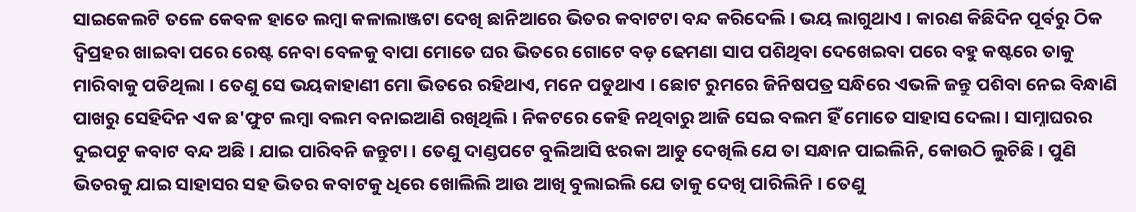ସାଇକେଲଟି ତଳେ କେବଳ ହାତେ ଲମ୍ବା କଳାଲାଞ୍ଜଟା ଦେଖି ଛାନିଆରେ ଭିତର କବାଟଟା ବନ୍ଦ କରିଦେଲି । ଭୟ ଲାଗୁଥାଏ । କାରଣ କିଛିଦିନ ପୂର୍ବରୁ ଠିକ ଦ୍ୱିପ୍ରହର ଖାଇବା ପରେ ରେଷ୍ଟ ନେବା ବେଳକୁ ବାପା ମୋତେ ଘର ଭିତରେ ଗୋଟେ ବଡ଼ ଢେମଣା ସାପ ପଶିଥିବା ଦେଖେଇବା ପରେ ବହୁ କଷ୍ଟରେ ତାକୁ ମାରିବାକୁ ପଡିଥିଲା । ତେଣୁ ସେ ଭୟକାହାଣୀ ମୋ ଭିତରେ ରହିଥାଏ, ମନେ ପଡୁଥାଏ । ଛୋଟ ରୁମରେ ଜିନିଷପତ୍ର ସନ୍ଧିରେ ଏଭଳି ଜନ୍ତୁ ପଶିବା ନେଇ ବିନ୍ଧାଣି ପାଖରୁ ସେହିଦିନ ଏକ ଛ'ଫୁଟ ଲମ୍ବା ବଲମ ବନାଇଆଣି ରଖିଥିଲି । ନିକଟରେ କେହି ନଥିବାରୁ ଆଜି ସେଇ ବଲମ ହିଁ ମୋତେ ସାହାସ ଦେଲା । ସାମ୍ନାଘରର ଦୁଇପଟୁ କବାଟ ବନ୍ଦ ଅଛି । ଯାଇ ପାରିବନି ଜନ୍ତୁଟା । ତେଣୁ ଦାଣ୍ଡପଟେ ବୁଲିଆସି ଝରକା ଆଡୁ ଦେଖିଲି ଯେ ତା ସନ୍ଧାନ ପାଇଲିନି, କୋଉଠି ଲୁଚିଛି । ପୁଣି ଭିତରକୁ ଯାଇ ସାହାସର ସହ ଭିତର କବାଟକୁ ଧିରେ ଖୋଲିଲି ଆଉ ଆଖି ବୁଲାଇଲି ଯେ ତାକୁ ଦେଖି ପାରିଲିନି । ତେଣୁ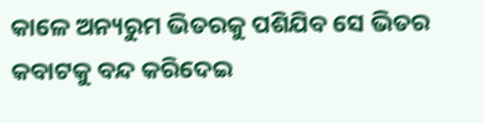କାଳେ ଅନ୍ୟରୁମ ଭିତରକୁ ପଶିଯିବ ସେ ଭିତର କବାଟକୁ ବନ୍ଦ କରିଦେଇ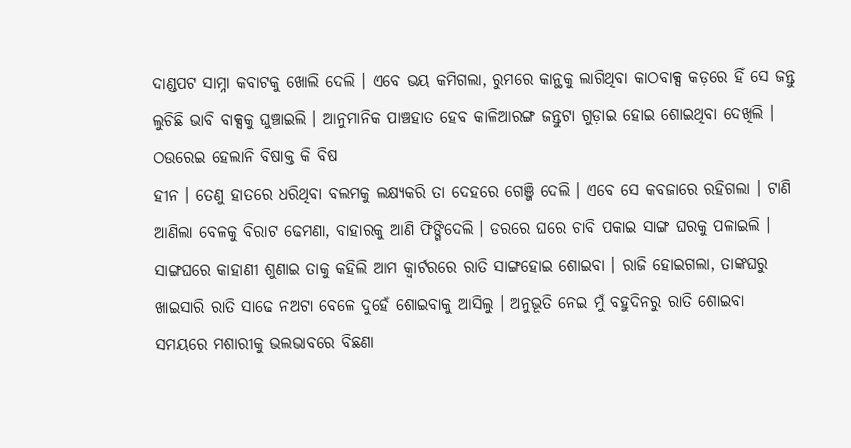ଦାଣ୍ଡପଟ ସାମ୍ନା କବାଟକୁ ଖୋଲି ଦେଲି । ଏବେ ଭୟ କମିଗଲା, ରୁମରେ କାନ୍ଥକୁ ଲାଗିଥିବା କାଠବାକ୍ସ କଡ଼ରେ ହିଁ ସେ ଜନ୍ତୁ ଲୁଚିଛି ଭାବି ବାକ୍ସକୁ ଘୁଞ୍ଚାଇଲି । ଆନୁମାନିକ ପାଞ୍ଚହାତ ହେବ କାଳିଆରଙ୍ଗ ଜନ୍ତୁଟା ଗୁଡ଼ାଇ ହୋଇ ଶୋଇଥିବା ଦେଖିଲି । ଠଉରେଇ ହେଲାନି ବିଷାକ୍ତ କି ବିଷ
ହୀନ । ତେଣୁ ହାତରେ ଧରିଥିବା ବଲମକୁ ଲକ୍ଷ୍ୟକରି ତା ଦେହରେ ଗେଞ୍ଜି ଦେଲି । ଏବେ ସେ କବଜାରେ ରହିଗଲା । ଟାଣି ଆଣିଲା ବେଳକୁ ବିରାଟ ଢେମଣା, ବାହାରକୁ ଆଣି ଫିଙ୍ଗିଦେଲି । ଡରରେ ଘରେ ଚାବି ପକାଇ ସାଙ୍ଗ ଘରକୁ ପଳାଇଲି ।
ସାଙ୍ଗଘରେ କାହାଣୀ ଶୁଣାଇ ତାକୁ କହିଲି ଆମ କ୍ୱାର୍ଟରରେ ରାତି ସାଙ୍ଗହୋଇ ଶୋଇବା । ରାଜି ହୋଇଗଲା, ତାଙ୍କଘରୁ ଖାଇସାରି ରାତି ସାଢେ ନଅଟା ବେଳେ ଦୁହେଁ ଶୋଇବାକୁ ଆସିଲୁ । ଅନୁଭୂତି ନେଇ ମୁଁ ବହୁଦିନରୁ ରାତି ଶୋଇବା ସମୟରେ ମଶାରୀକୁ ଭଲଭାବରେ ବିଛଣା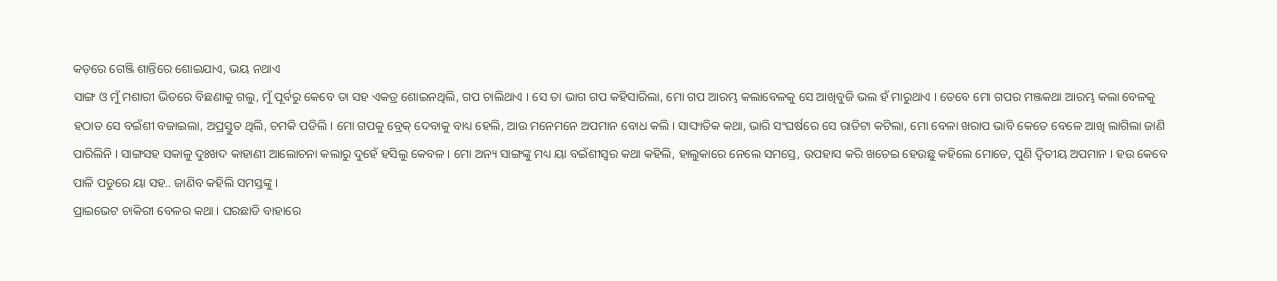କଡ଼ରେ ଗେଞ୍ଜି ଶାନ୍ତିରେ ଶୋଇଯାଏ, ଭୟ ନଥାଏ
ସାଙ୍ଗ ଓ ମୁଁ ମଶାରୀ ଭିତରେ ବିଛଣାକୁ ଗଲୁ, ମୁଁ ପୂର୍ବରୁ କେବେ ତା ସହ ଏକତ୍ର ଶୋଇନଥିଲି, ଗପ ଚାଲିଥାଏ । ସେ ତା ଭାଗ ଗପ କହିସାରିଲା, ମୋ ଗପ ଆରମ୍ଭ କଲାବେଳକୁ ସେ ଆଖିବୁଜି ଭଲ ହଁ ମାରୁଥାଏ । ତେବେ ମୋ ଗପର ମଞ୍ଜକଥା ଆରମ୍ଭ କଲା ବେଳକୁ ହଠାତ ସେ ବଇଁଶୀ ବଜାଇଲା, ଅପ୍ରସ୍ତୁତ ଥିଲି, ଚମକି ପଡିଲି । ମୋ ଗପକୁ ବ୍ରେକ୍ ଦେବାକୁ ବାଧ୍ୟ ହେଲି, ଆଉ ମନେମନେ ଅପମାନ ବୋଧ କଲି । ସାଙ୍ଘାତିକ କଥା, ଭାରି ସଂଘର୍ଷରେ ସେ ରାତିଟା କଟିଲା, ମୋ ବେଳା ଖରାପ ଭାବି କେତେ ବେଳେ ଆଖି ଲାଗିଲା ଜାଣି ପାରିଲିନି । ସାଙ୍ଗସହ ସକାଳୁ ଦୁଃଖଦ କାହାଣୀ ଆଲୋଚନା କଲାରୁ ଦୁହେଁ ହସିଲୁ କେବଳ । ମୋ ଅନ୍ୟ ସାଙ୍ଗଙ୍କୁ ମଧ୍ୟ ୟା ବଇଁଶୀସ୍ୱର କଥା କହିଲି, ହାଲୁକାରେ ନେଲେ ସମସ୍ତେ, ଉପହାସ କରି ଖତେଇ ହେଉଛୁ କହିଲେ ମୋତେ, ପୁଣି ଦ୍ଵିତୀୟ ଅପମାନ । ହଉ କେବେ ପାଳି ପଡୁରେ ୟା ସହ.. ଜାଣିବ କହିଲି ସମସ୍ତଙ୍କୁ ।
ପ୍ରାଇଭେଟ ଚାକିରୀ ବେଳର କଥା । ଘରଛାଡି ବାହାରେ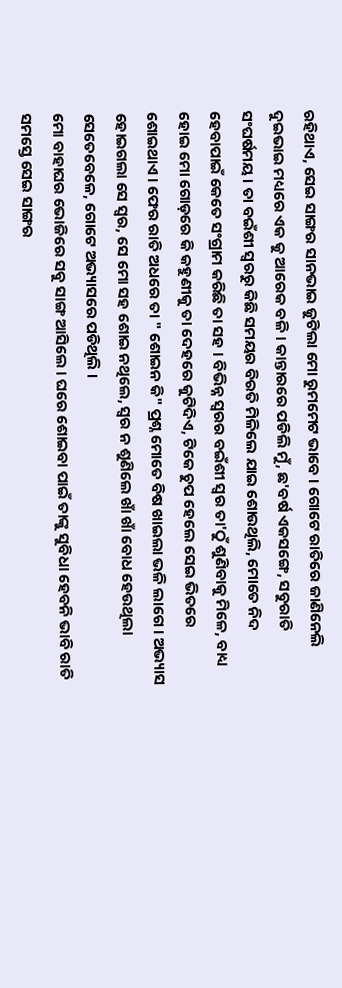ରହିଥାଏ, ସେଇ ସାଙ୍ଗର ସାନଭାଇ ଜୁଟିଲା ମୋ ରୁମମେଟ ଭାବେ । ଗୋଟେ ରାତିରେ ଜାଣିନେଲି ଦୁଇଭାଇ ମଧ୍ୟରେ ଏକ କୁ ଆରେକ ବଳି । କାନ୍ତାରରେ ପଡିଲି ମୁଁ, ଛ'ବର୍ଷ ଏକସଙ୍ଗେ, ସବୁରାତି ସଂଘର୍ଷମୟ । ତା ବଇଁଶୀ ସ୍ୱରରୁ କିଛି ସମୟର ବିରତି ମିଳିଲେ ଯାଇ ଶୋଉଥିଲି, ମୋତେ ନିଦ ହେବାପାଇଁ କେତେ ସଂଗ୍ରାମ କରିଛି ତା ସହ । ବିଭିନ୍ନ ସ୍ୱରର ବଇଁଶୀ ସ୍ୱର ତା'ଠୁଁ ଶୁଣିବାକୁ ମିଳେ, ବାଧ୍ୟ ହୋଇ ମୋ ଗୋଡ଼ରେ କି କହୁଣୀକୁ ତା ଦେହରେ କୁଟିଦିଏ, ଟିକେ ଚୁପ ହେଲେ ସେଇ ଭିତରେ ଶୋଇଥାଏ । ଫେର ରାତି ଅଧରେ ତା " ଶୋଇନ କି" ପ୍ରଶ୍ନ ମୋତେ ବିଷ ଖାଇଲା ଭଳି ଲାଗେ । ଅଭ୍ୟାସ ହୋଇଗଲା ସେ ସ୍ୱର, ସେ ମୋ ସହ ଶୋଇ ନଥିଲେ, ସ୍ୱର ନ ଶୁଣିଲେ ଖାଁ ଖାଁ ବୋଧ ହେଉଥିଲା ସେତେବେଳେ, ଗୋଟେ ଅଭ୍ୟାସରେ ପଡିଥିଲି ।
ମୋ ବାହାଘର ଭୋଜିରେ ସବୁ ସାଙ୍ଗ ଆସିଲେ । ଘରେ ଶୋଇବା ପାଇଁ ତାଙ୍କୁ ସୁବିଧା ହେବନି ଭାବି ରାତି ସମସ୍ତେ ସେଇ ସାଙ୍ଗର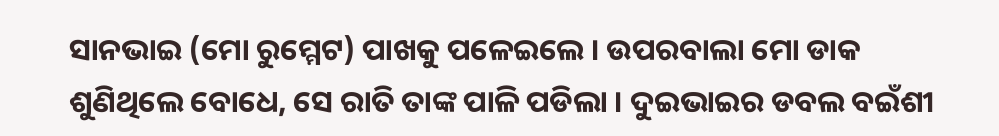ସାନଭାଇ (ମୋ ରୁମ୍ମେଟ) ପାଖକୁ ପଳେଇଲେ । ଉପରବାଲା ମୋ ଡାକ ଶୁଣିଥିଲେ ବୋଧେ, ସେ ରାତି ତାଙ୍କ ପାଳି ପଡିଲା । ଦୁଇଭାଇର ଡବଲ ବଇଁଶୀ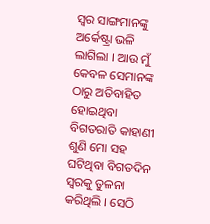ସ୍ୱର ସାଙ୍ଗମାନଙ୍କୁ ଅର୍କେଷ୍ଟ୍ରା ଭଳି ଲାଗିଲା । ଆଉ ମୁଁ କେବଳ ସେମାନଙ୍କ ଠାରୁ ଅତିବାହିତ ହୋଇଥିବା ବିଗତରାତି କାହାଣୀ ଶୁଣି ମୋ ସହ ଘଟିଥିବା ବିଗତଦିନ ସ୍ୱରକୁ ତୁଳନା କରିଥିଲି । ସେଠି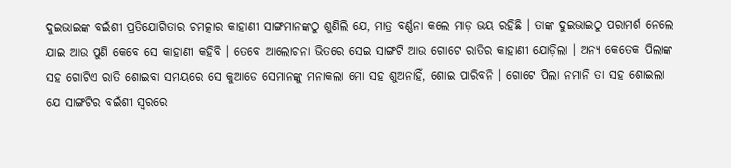ଦୁଇଭାଇଙ୍କ ବଇଁଶୀ ପ୍ରତିଯୋଗିତାର ଚମତ୍କାର କାହାଣୀ ସାଙ୍ଗମାନଙ୍କଠୁ ଶୁଣିଲି ଯେ, ମାତ୍ର ବର୍ଣ୍ଣନା କଲେ ମାଡ଼ ଭୟ ରହିଛି । ତାଙ୍କ ଦୁଇଭାଇଠୁ ପରାମର୍ଶ ନେଲେ ଯାଇ ଆଉ ପୁଣି କେବେ ସେ କାହାଣୀ କହିବି । ତେବେ ଆଲୋଚନା ଭିତରେ ସେଇ ସାଙ୍ଗଟି ଆଉ ଗୋଟେ ରାତିର କାହାଣୀ ଯୋଡ଼ିଲା । ଅନ୍ୟ କେତେକ ପିଲାଙ୍କ ସହ ଗୋଟିଏ ରାତି ଶୋଇବା ସମୟରେ ସେ କୁଆଡେ ସେମାନଙ୍କୁ ମନାକଲା ମୋ ସହ ଶୁଅନାହିଁ, ଶୋଇ ପାରିବନି । ଗୋଟେ ପିଲା ନମାନି ତା ସହ ଶୋଇଲା ଯେ ସାଙ୍ଗଟିର ବଇଁଶୀ ସ୍ୱରରେ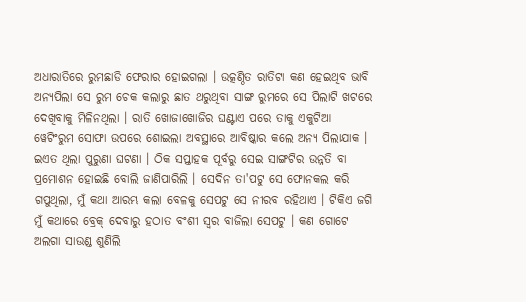ଅଧାରାତିରେ ରୁମଛାଡି ଫେରାର ହୋଇଗଲା । ଉତ୍କଣ୍ଠିତ ରାତିଟା କଣ ହେଇଥିବ ଭାବି ଅନ୍ୟପିଲା ସେ ରୁମ ଚେକ କଲାରୁ ଛାତ ଥରୁଥିବା ସାଙ୍ଗ ରୁମରେ ସେ ପିଲାଟି ଖଟରେ ଦେଖିବାକୁ ମିଳିନଥିଲା । ରାତି ଖୋଜାଖୋଜିର ଘଣ୍ଟାଏ ପରେ ତାକୁ ଏକୁଟିଆ ୱେଟିଂରୁମ ସୋଫା ଉପରେ ଶୋଇଲା ଅବସ୍ଥାରେ ଆବିଷ୍କାର କଲେ ଅନ୍ୟ ପିଲାଯାକ ।
ଇଏତ ଥିଲା ପୁରୁଣା ଘଟଣା । ଠିକ ସପ୍ତାହକ ପୂର୍ବରୁ ସେଇ ସାଙ୍ଗଟିର ଉନ୍ନତି ବା ପ୍ରମୋଶନ ହୋଇଛି ବୋଲି ଜାଣିପାରିଲି । ସେଦିନ ତା'ପଟୁ ସେ ଫୋନକଲ କରି ଗପୁଥିଲା, ମୁଁ କଥା ଆରମ୍ଭ କଲା ବେଳକୁ ସେପଟୁ ସେ ନୀରବ ରହିଥାଏ । ଟିକିଏ ଜଗି ମୁଁ କଥାରେ ବ୍ରେକ୍ ଦେବାରୁ ହଠାତ ବଂଶୀ ସ୍ୱର ବାଜିଲା ସେପଟୁ । କଣ ଗୋଟେ ଅଲଗା ସାଉଣ୍ଡ ଶୁଣିଲି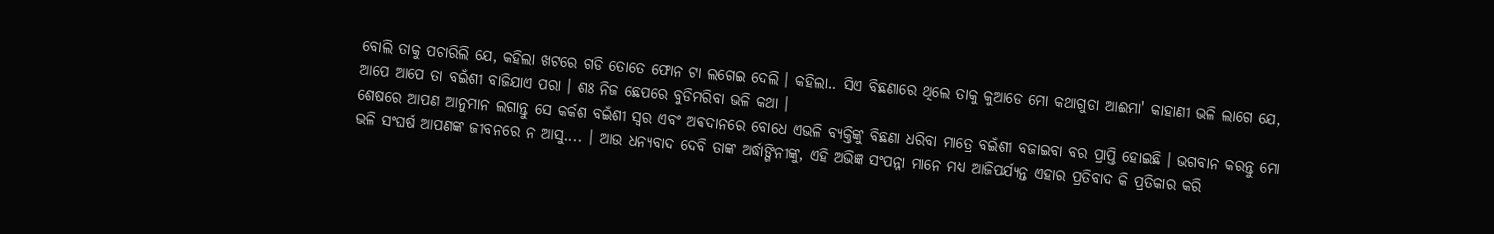ବୋଲି ତାକୁ ପଚାରିଲି ଯେ, କହିଲା ଖଟରେ ଗଡି ତୋତେ ଫୋନ ଟା ଲଗେଇ ଦେଲି । କହିଲା.. ସିଏ ବିଛଣାରେ ଥିଲେ ତାକୁ କୁଆଡେ ମୋ କଥାଗୁଡା ଆଈମା' କାହାଣୀ ଭଳି ଲାଗେ ଯେ, ଆପେ ଆପେ ତା ବଇଁଶୀ ବାଜିଯାଏ ପରା । ଶଃ ନିଜ ଛେପରେ ବୁଡିମରିବା ଭଳି କଥା ।
ଶେଷରେ ଆପଣ ଆନୁମାନ ଲଗାନ୍ତୁ ସେ କର୍କଶ ବଇଁଶୀ ସ୍ୱର ଏବଂ ଅଵଦାନରେ ବୋଧେ ଏଭଳି ବ୍ୟକ୍ତିଙ୍କୁ ବିଛଣା ଧରିବା ମାତ୍ରେ ବଇଁଶୀ ବଜାଇବା ବର ପ୍ରାପ୍ତି ହୋଇଛି । ଭଗବାନ କରନ୍ତୁ ମୋ ଭଳି ସଂଘର୍ଷ ଆପଣଙ୍କ ଜୀବନରେ ନ ଆସୁ.... । ଆଉ ଧନ୍ୟବାଦ ଦେବି ତାଙ୍କ ଅର୍ଦ୍ଧାଙ୍ଗିନୀଙ୍କୁ, ଏହି ଅଭିଜ୍ଞ ସଂପନ୍ନା ମାନେ ମଧ୍ୟ ଆଜିପର୍ଯ୍ୟନ୍ତ ଏହାର ପ୍ରତିବାଦ କି ପ୍ରତିକାର କରି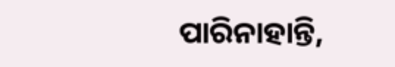ପାରିନାହାନ୍ତି,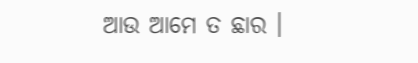ଆଉ ଆମେ ତ ଛାର ।